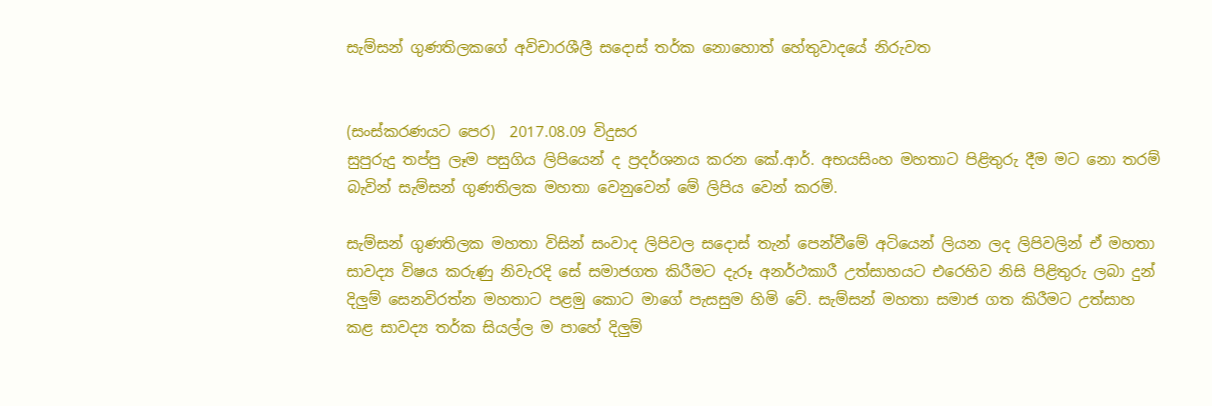සැම්සන් ගුණතිලකගේ අවිචාරශීලී සදොස් තර්ක නොහොත් හේතුවාදයේ නිරුවත


(සංස්කරණයට පෙර)  2017.08.09 විදුසර
සුපුරුදු තප්පු ලෑම පසුගිය ලිපියෙන් ද ප්‍රදර්ශනය කරන කේ.ආර්. අභයසිංහ මහතාට පිළිතුරු දීම මට නො තරම් බැවින් සැම්සන් ගුණතිලක මහතා වෙනුවෙන් මේ ලිපිය වෙන් කරමි.

සැම්සන් ගුණතිලක මහතා විසින් සංවාද ලිපිවල සදොස් තැන් පෙන්වීමේ අටියෙන් ලියන ලද ලිපිවලින් ඒ මහතා සාවද්‍ය විෂය කරුණු නිවැරදි සේ සමාජගත කිරීමට දැරූ අනර්ථකාරී උත්සාහයට එරෙහිව නිසි පිළිතුරු ලබා දුන් දිලුම් සෙනවිරත්න මහතාට පළමු කොට මාගේ පැසසුම හිමි වේ. සැම්සන් මහතා සමාජ ගත කිරීමට උත්සාහ කළ සාවද්‍ය තර්ක සියල්ල ම පාහේ දිලුම්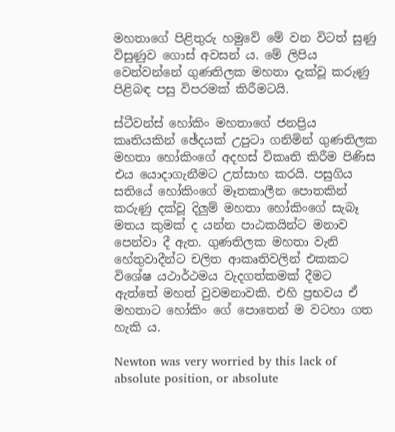මහතාගේ පිළිතුරු හමුවේ මේ වන විටත් සුණු විසුණුව ගොස් අවසන් ය. මේ ලිපිය වෙන්වන්නේ ගුණතිලක මහතා දැක්වූ කරුණු පිළිබඳ පසු විපරමක් කිරීමටයි.

ස්ටීවන්ස් හෝකිං මහතාගේ ජනප්‍රිය කෘතියකින් ඡේදයක් උපුටා ගනිමින් ගුණතිලක මහතා හෝකිංගේ අදහස් විකෘති කිරීම පිණිස එය යොදාගැනීමට උත්සාහ කරයි. පසුගිය සතියේ හෝකිංගේ මෑතකාලීන පොතකින් කරුණු දක්වූ දිලුම් මහතා හෝකිංගේ සැබෑ මතය කුමක් ද යන්න පාඨකයින්ට මනාව පෙන්වා දී ඇත. ගුණතිලක මහතා වැනි හේතුවාදීන්ට චලිත ආකෘතිවලින් එකකට විශේෂ යථාර්ථමය වැදගත්කමක් දීමට ඇත්තේ මහත් වුවමනාවකි. එහි ප්‍රභවය ඒ මහතාට හෝකිං ගේ පොතෙන් ම වටහා ගත හැකි ය.

Newton was very worried by this lack of absolute position, or absolute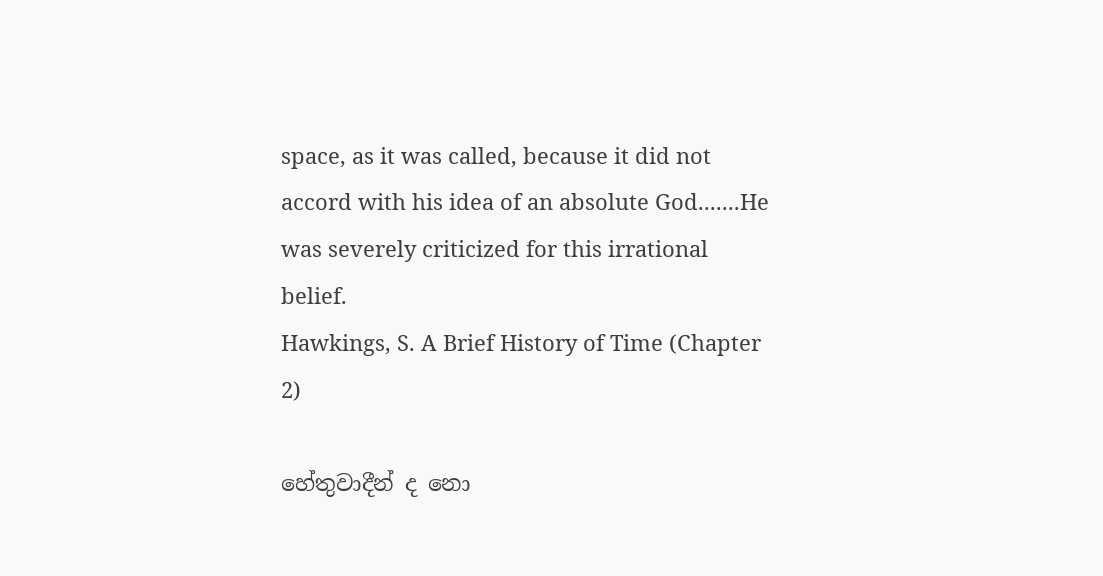space, as it was called, because it did not accord with his idea of an absolute God.......He was severely criticized for this irrational belief.
Hawkings, S. A Brief History of Time (Chapter 2)

හේතුවාදීන් ද නො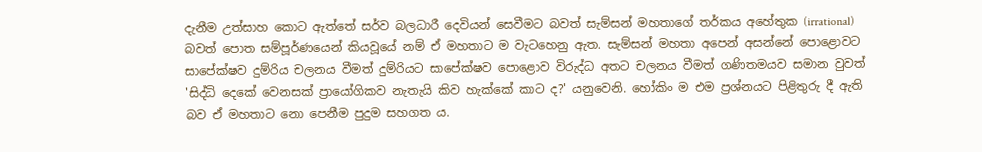දැනීම උත්සාහ කොට ඇත්තේ සර්ව බලධාරී දෙවියන් සෙවීමට බවත් සැම්සන් මහතාගේ තර්කය අහේතුක (irrational) බවත් පොත සම්පූර්ණයෙන් කියවූයේ නම් ඒ මහතාට ම වැටහෙනු ඇත. සැම්සන් මහතා අපෙන් අසන්නේ පොළොවට සාපේක්ෂව දුම්රිය චලනය වීමත් දුම්රියට සාපේක්ෂව පොළොව විරුද්ධ අතට චලනය වීමත් ගණිතමයව සමාන වුවත් 'සිද්ධි දෙකේ වෙනසක් ප්‍රායෝගිකව නැතැයි කිව හැක්කේ කාට ද?' යනුවෙනි. හෝකිං ම එම ප්‍රශ්නයට පිළිතුරු දී ඇති බව ඒ මහතාට නො පෙනීම පුදුම සහගත ය.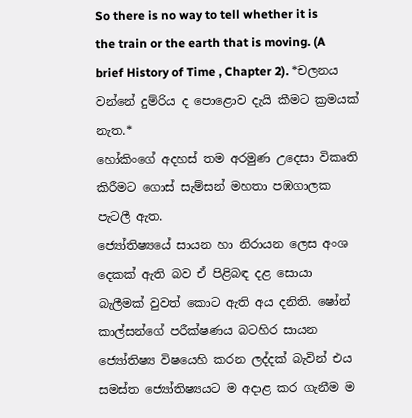So there is no way to tell whether it is the train or the earth that is moving. (A brief History of Time , Chapter 2). *චලනය වන්නේ දුම්රිය ද පොළොව දැයි කීමට ක්‍රමයක් නැත.*
හෝකිංගේ අදහස් තම අරමුණ උදෙසා විකෘති කිරීමට ගොස් සැම්සන් මහතා පඹගාලක පැටලී ඇත.
ජ්‍යෝතිෂ්‍යයේ සායන හා නිරායන ලෙස අංශ දෙකක් ඇති බව ඒ පිළිබඳ දළ සොයා බැලීමක් වුවත් කොට ඇති අය දනිති. ෂෝන් කාල්සන්ගේ පරීක්ෂණය බටහිර සායන ජ්‍යෝතිෂ්‍ය විෂයෙහි කරන ලද්දක් බැවින් එය සමස්ත ජ්‍යෝතිෂ්‍යයට ම අදාළ කර ගැනීම ම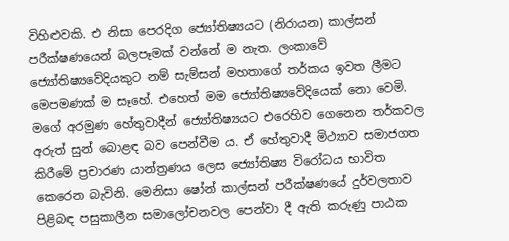විහිළුවකි. එ නිසා පෙරදිග ජ්‍යෝතිෂ්‍යයට (නිරායන) කාල්සන් පරීක්ෂණයෙන් බලපෑමක් වන්නේ ම නැත. ලංකාවේ ජ්‍යෝතිෂ්‍යවේදියකුට නම් සැම්සන් මහතාගේ තර්කය ඉවත ලීමට මෙපමණක් ම සෑහේ. එහෙත් මම ජ්‍යෝතිෂ්‍යවේදියෙක් නො වෙමි. මගේ අරමුණ හේතුවාදීන් ජ්‍යෝතිෂ්‍යයට එරෙහිව ගෙනෙන තර්කවල අරුත් සුන් බොළඳ බව පෙන්වීම ය. ඒ හේතුවාදී මිථ්‍යාව සමාජගත කිරීමේ ප්‍රචාරණ යාන්ත්‍රණය ලෙස ජ්‍යෝතිෂ්‍ය විරෝධය භාවිත කෙරෙන බැවිනි. මෙනිසා ෂෝන් කාල්සන් පරීක්ෂණයේ දුර්වලතාව පිළිබඳ පසුකාලීන සමාලෝචනවල පෙන්වා දී ඇති කරුණු පාඨක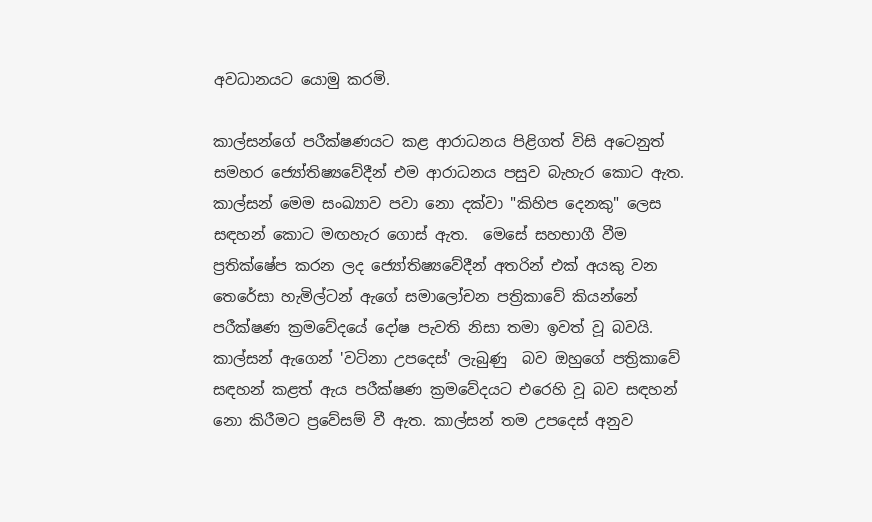අවධානයට යොමු කරමි.

කාල්සන්ගේ පරීක්ෂණයට කළ ආරාධනය පිළිගත් විසි අටෙනුත් සමහර ජ්‍යෝතිෂ්‍යවේදීන් එම ආරාධනය පසුව බැහැර කොට ඇත. කාල්සන් මෙම සංඛ්‍යාව පවා නො දක්වා "කිහිප දෙනකු" ලෙස සඳහන් කොට මඟහැර ගොස් ඇත.  මෙසේ සහභාගී වීම ප්‍රතික්ෂේප කරන ලද ජ්‍යෝතිෂ්‍යවේදීන් අතරින් එක් අයකු වන තෙරේසා හැමිල්ටන් ඇගේ සමාලෝචන පත්‍රිකාවේ කියන්නේ පරීක්ෂණ ක්‍රමවේදයේ දෝෂ පැවති නිසා තමා ඉවත් වූ බවයි. කාල්සන් ඇගෙන් 'වටිනා උපදෙස්' ලැබුණු  බව ඔහුගේ පත්‍රිකාවේ සඳහන් කළත් ඇය පරීක්ෂණ ක්‍රමවේදයට එරෙහි වූ බව සඳහන් නො කිරීමට ප්‍රවේසම් වී ඇත. කාල්සන් තම උපදෙස් අනුව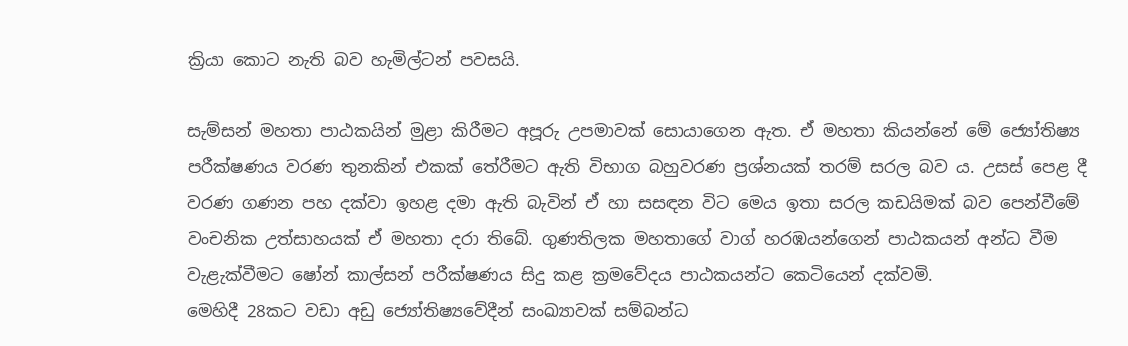ක්‍රියා කොට නැති බව හැමිල්ටන් පවසයි.

සැම්සන් මහතා පාඨකයින් මුළා කිරීමට අපූරු උපමාවක් සොයාගෙන ඇත. ඒ මහතා කියන්නේ මේ ජ්‍යෝතිෂ්‍ය පරීක්ෂණය වරණ තුනකින් එකක් තේරීමට ඇති විභාග බහුවරණ ප්‍රශ්නයක් තරම් සරල බව ය. උසස් පෙළ දී වරණ ගණන පහ දක්වා ඉහළ දමා ඇති බැවින් ඒ හා සසඳන විට මෙය ඉතා සරල කඩයිමක් බව පෙන්වීමේ වංචනික උත්සාහයක් ඒ මහතා දරා තිබේ. ගුණතිලක මහතාගේ වාග් හරඹයන්ගෙන් පාඨකයන් අන්ධ වීම වැළැක්වීමට ෂෝන් කාල්සන් පරීක්ෂණය සිදු කළ ක්‍රමවේදය පාඨකයන්ට කෙටියෙන් දක්වමි.
මෙහිදී 28කට වඩා අඩු ජ්‍යෝතිෂ්‍යවේදීන් සංඛ්‍යාවක් සම්බන්ධ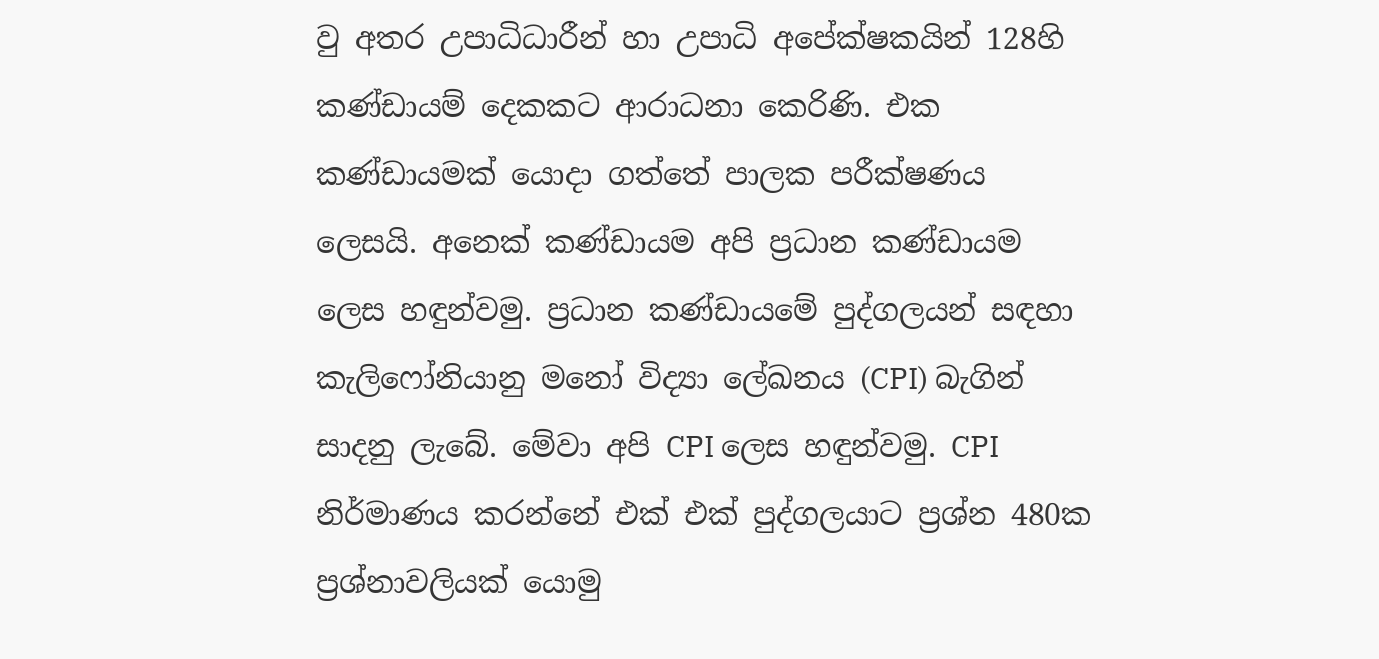වු අතර උපාධිධාරීන් හා උපාධි අපේක්ෂකයින් 128හි කණ්ඩායම් දෙකකට ආරාධනා කෙරිණි. එක කණ්ඩායමක් යොදා ගත්තේ පාලක පරීක්ෂණය ලෙසයි. අනෙක් කණ්ඩායම අපි ප්‍රධාන කණ්ඩායම ලෙස හඳුන්වමු. ප්‍රධාන කණ්ඩායමේ පුද්ගලයන් සඳහා කැලිෆෝනියානු මනෝ විද්‍යා ලේඛනය (CPI) බැගින් සාදනු ලැබේ. මේවා අපි CPI ලෙස හඳුන්වමු. CPI නිර්මාණය කරන්නේ එක් එක් පුද්ගලයාට ප්‍රශ්න 480ක ප්‍රශ්නාවලියක් යොමු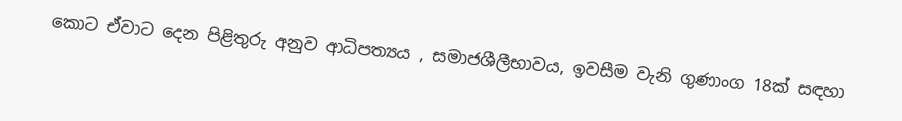කොට ඒවාට දෙන පිළිතුරු අනුව ආධිපත්‍යය , සමාජශීලීභාවය, ඉවසීම වැනි ගුණාංග 18ක් සඳහා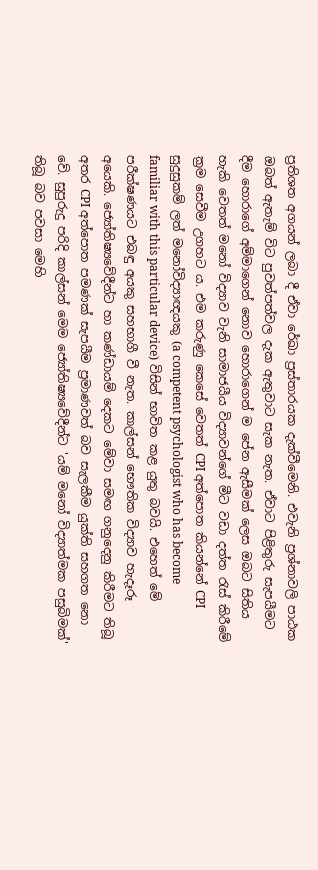ප්‍රතිශත අගයන් ලබා දී ඒවා රේඛා ප්‍රස්තාරයක දැක්වීමෙනි. එවැනි ප්‍රශ්නාවලි පාඨක ඔබත් ඇතැම් විට පුවත්පත්වල දැක ඇතුවාට සැක නැත. ඒවාට පිළිතුරු සැපයීමට දීම හොරාගේ අම්මාගෙන් නොව හොරාගෙන් ම පේන ඇසීමක් ලෙස ඔබට සිතිය හැකි වෙතත් මනෝ විද්‍යාව වැනි සාමාජයීය විද්‍යාවන්ගේ මීට වඩා දත්ත රැස් කිරීමේ ක්‍රම සෙවීම උගහට ය. එම කරුණු කෙසේ වෙතත් CPI අත්පොත කියන්නේ CPI සුදුසුකම් ලත් මනෝවිද්‍යාඥයකු (a competent psychologist who has become familiar with this particular device) විසින් භාවිත කළ යුතු බවයි. එහෙත් මේ පරීක්ෂණයට එබඳු අයකු සහභාගී වී නැත. කාල්සන් භෞතික විද්‍යාව හැදෑරූ අයෙකි. ජ්‍යෝතිෂ්‍යවේදීන්ට හා කණ්ඩායම් දෙකට මේවා සමඟ ගනුදෙනු කිරීමට තිබූ අතර CPI අත්පොත පමණක් සැපයීම ප්‍රමාණවත් බව සැලකීම යුක්ති සහගත නො වේ. සුපුරුදු පරිදි කාල්සන් මෙම ජ්‍යෝතිෂ්‍යවේදීන්ට 'යම් මනෝ විද්‍යාත්මක පසුබිමක්' තිබූ බව පවසා මෙහි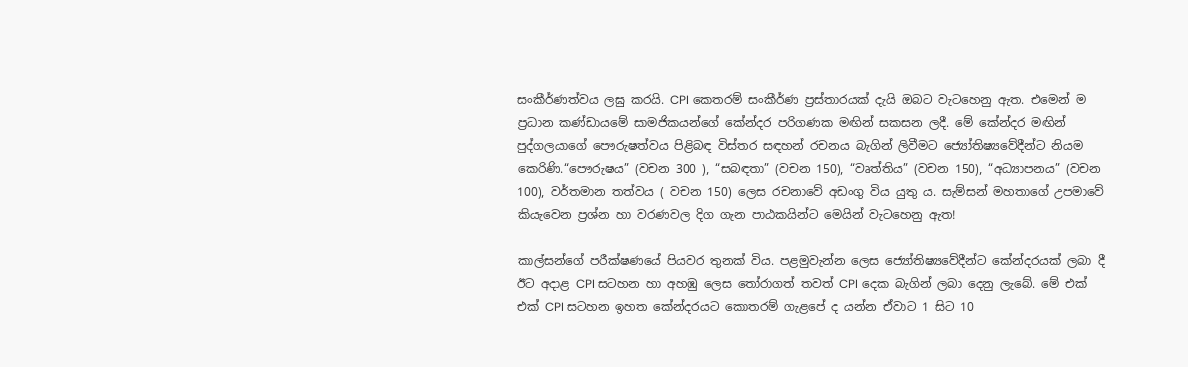සංකීර්ණත්වය ලඝු කරයි. CPI කෙතරම් සංකීර්ණ ප්‍රස්තාරයක් දැයි ඔබට වැටහෙනු ඇත. එමෙන් ම ප්‍රධාන කණ්ඩායමේ සාමජිකයන්ගේ කේන්දර පරිගණක මඟින් සකසන ලදී. මේ කේන්දර මඟින් පුද්ගලයාගේ පෞරුෂත්වය පිළිබඳ විස්තර සඳහන් රචනය බැගින් ලිවීමට ජ්‍යෝතිෂ්‍යවේදීන්ට නියම කෙරිණි.“පෞරුෂය” (වචන 300 ), “සබඳතා” (වචන 150), “වෘත්තිය” (වචන 150), “අධ්‍යාපනය” (වචන 100), වර්තමාන තත්වය ( වචන 150) ලෙස රචනාවේ අඩංගු විය යුතු ය. සැම්සන් මහතාගේ උපමාවේ කියැවෙන ප්‍රශ්න හා වරණවල දිග ගැන පාඨකයින්ට මෙයින් වැටහෙනු ඇත!

කාල්සන්ගේ පරීක්ෂණයේ පියවර තුනක් විය. පළමුවැන්න ලෙස ජ්‍යෝතිෂ්‍යවේදීන්ට කේන්දරයක් ලබා දී ඊට අදාළ CPI සටහන හා අහඹු ලෙස තෝරාගත් තවත් CPI දෙක බැගින් ලබා දෙනු ලැබේ. මේ එක් එක් CPI සටහන ඉහත කේන්දරයට කොතරම් ගැළපේ ද යන්න ඒවාට 1 සිට 10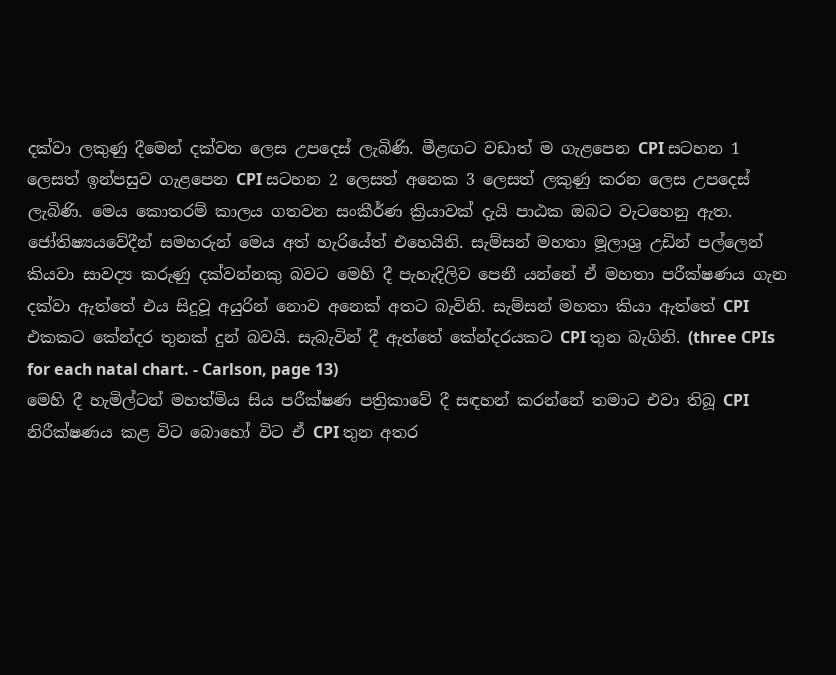දක්වා ලකුණු දීමෙන් දක්වන ලෙස උපදෙස් ලැබිණි. මීළඟට වඩාත් ම ගැළපෙන CPI සටහන 1  ලෙසත් ඉන්පසුව ගැළපෙන CPI සටහන 2 ලෙසත් අනෙක 3 ලෙසත් ලකුණු කරන ලෙස උපදෙස් ලැබිණි. මෙය කොතරම් කාලය ගතවන සංකීර්ණ ක්‍රියාවක් දැයි පාඨක ඔබට වැටහෙනු ඇත. ජෝතිෂ්‍යයවේදීන් සමහරුන් මෙය අත් හැරියේත් එහෙයිනි. සැම්සන් මහතා මූලාශ්‍ර උඩින් පල්ලෙන් කියවා සාවද්‍ය කරුණු දක්වන්නකු බවට මෙහි දී පැහැදිලිව පෙනී යන්නේ ඒ මහතා පරීක්ෂණය ගැන දක්වා ඇත්තේ එය සිදුවූ අයුරින් නොව අනෙක් අතට බැවිනි. සැම්සන් මහතා කියා ඇත්තේ CPI එකකට කේන්දර තුනක් දුන් බවයි. සැබැවින් දී ඇත්තේ කේන්දරයකට CPI තුන බැගිනි. (three CPIs for each natal chart. - Carlson, page 13)
මෙහි දී හැමිල්ටන් මහත්මිය සිය පරීක්ෂණ පත්‍රිකාවේ දී සඳහන් කරන්නේ තමාට එවා තිබූ CPI නිරීක්ෂණය කළ විට බොහෝ විට ඒ CPI තුන අතර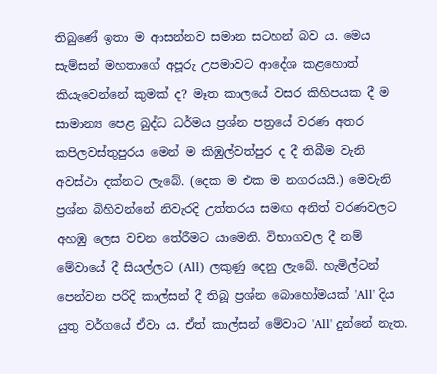තිබුණේ ඉතා ම ආසන්නව සමාන සටහන් බව ය. මෙය සැම්සන් මහතාගේ අපූරු උපමාවට ආදේශ කළහොත් කියැවෙන්නේ කුමක් ද? මෑත කාලයේ වසර කිහිපයක දී ම සාමාන්‍ය පෙළ බුද්ධ ධර්මය ප්‍රශ්න පත්‍රයේ වරණ අතර කපිලවස්තුපුරය මෙන් ම කිඹුල්වත්පුර ද දී තිබීම වැනි අවස්ථා දක්නට ලැබේ. (දෙක ම එක ම නගරයයි.) මෙවැනි ප්‍රශ්න බිහිවන්නේ නිවැරදි උත්තරය සමඟ අනිත් වරණවලට අහඹු ලෙස වචන තේරීමට යාමෙනි. විභාගවල දී නම් මේවායේ දී සියල්ලට (All) ලකුණු දෙනු ලැබේ. හැමිල්ටන් පෙන්වන පරිදි කාල්සන් දී තිබූ ප්‍රශ්න බොහෝමයක් 'All' දිය යුතු වර්ගයේ ඒවා ය. ඒත් කාල්සන් මේවාට 'All' දුන්නේ නැත.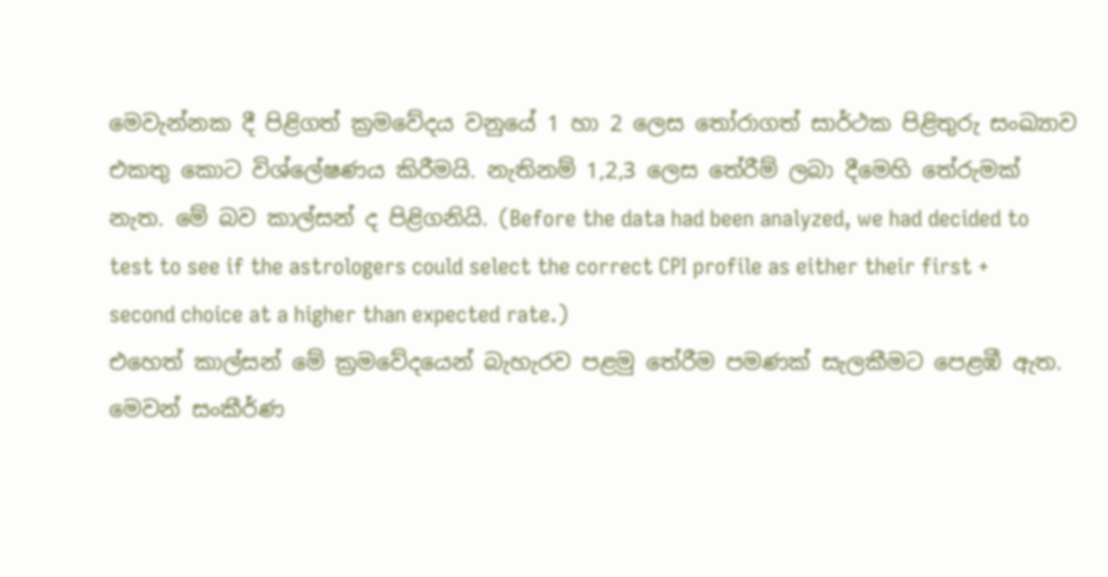මෙවැන්නක දී පිළිගත් ක්‍රමවේදය වනුයේ 1 හා 2 ලෙස තෝරාගත් සාර්ථක පිළිතුරු සංඛ්‍යාව එකතු කොට විශ්ලේෂණය කිරීමයි. නැතිනම් 1,2,3 ලෙස තේරීම් ලබා දීමෙහි තේරුමක් නැත. මේ බව කාල්සන් ද පිළිගනියි. (Before the data had been analyzed, we had decided to test to see if the astrologers could select the correct CPI profile as either their first + second choice at a higher than expected rate.)
එහෙත් කාල්සන් මේ ක්‍රමවේදයෙන් බැහැරව පළමු තේරීම පමණක් සැලකීමට පෙළඹී ඇත. මෙවන් සංකීර්ණ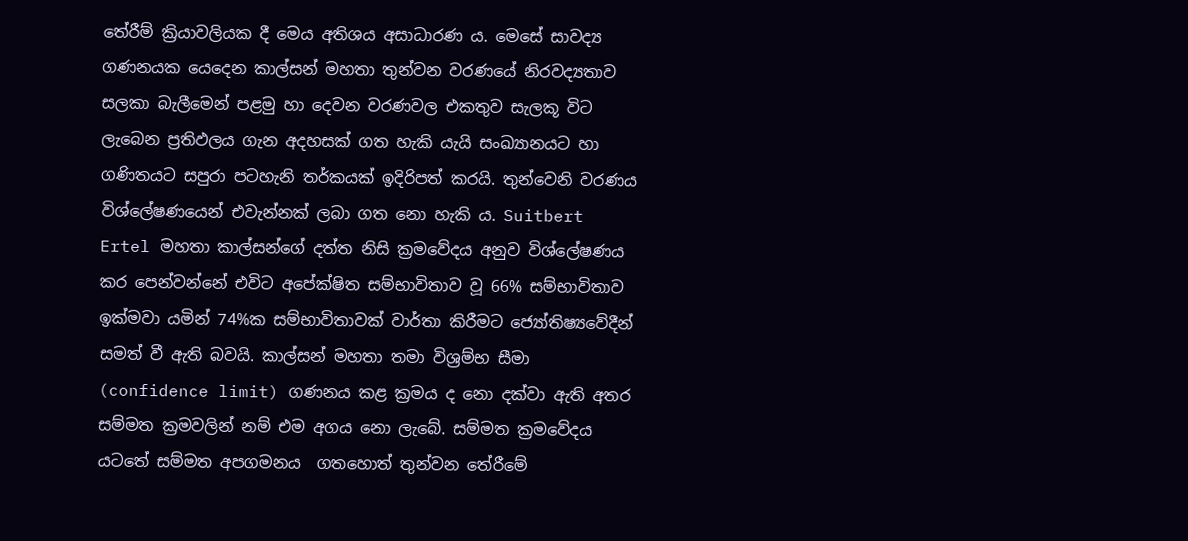තේරීම් ක්‍රියාවලියක දී මෙය අතිශය අසාධාරණ ය. මෙසේ සාවද්‍ය ගණනයක යෙදෙන කාල්සන් මහතා තුන්වන වරණයේ නිරවද්‍යතාව සලකා බැලීමෙන් පළමු හා දෙවන වරණවල එකතුව සැලකූ විට ලැබෙන ප්‍රතිඵලය ගැන අදහසක් ගත හැකි යැයි සංඛ්‍යානයට හා ගණිතයට සපුරා පටහැනි තර්කයක් ඉදිරිපත් කරයි. තුන්වෙනි වරණය විශ්ලේෂණයෙන් එවැන්නක් ලබා ගත නො හැකි ය. Suitbert Ertel මහතා කාල්සන්ගේ දත්ත නිසි ක්‍රමවේදය අනුව විශ්ලේෂණය කර පෙන්වන්නේ එවිට අපේක්ෂිත සම්භාවිතාව වූ 66% සම්භාවිතාව ඉක්මවා යමින් 74%ක සම්භාවිතාවක් වාර්තා කිරීමට ජ්‍යෝතිෂ්‍යවේදීන් සමත් වී ඇති බවයි. කාල්සන් මහතා තමා විශ්‍රම්භ සීමා (confidence limit) ගණනය කළ ක්‍රමය ද නො දක්වා ඇති අතර සම්මත ක්‍රමවලින් නම් එම අගය නො ලැබේ. සම්මත ක්‍රමවේදය යටතේ සම්මත අපගමනය  ගතහොත් තුන්වන තේරීමේ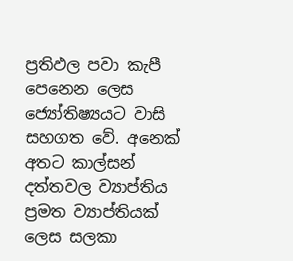ප්‍රතිඵල පවා කැපී පෙනෙන ලෙස ජ්‍යෝතිෂ්‍යයට වාසි සහගත වේ. අනෙක් අතට කාල්සන් දත්තවල ව්‍යාප්තිය ප්‍රමත ව්‍යාප්තියක් ලෙස සලකා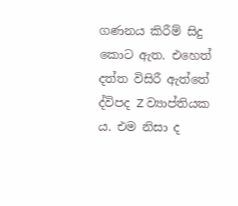ගණනය කිරීම් සිදු කොට ඇත. එහෙත් දත්ත විසිරී ඇත්තේ ද්විපද Z ව්‍යාප්තියක ය. එම නිසා ද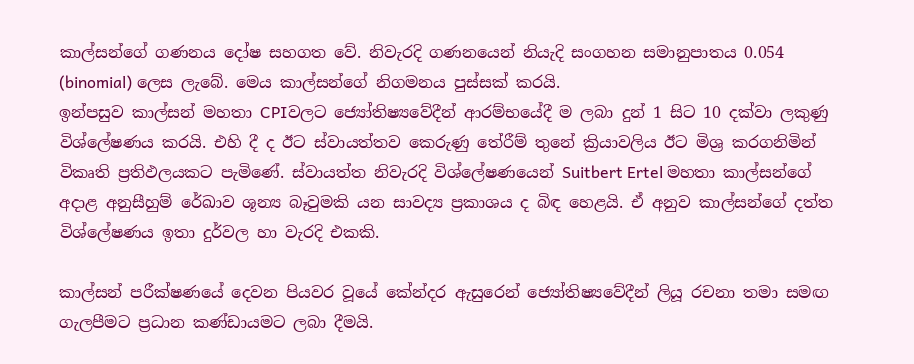කාල්සන්ගේ ගණනය දෝෂ සහගත වේ. නිවැරදි ගණනයෙන් නියැදි සංගහන සමානුපාතය 0.054 (binomial) ලෙස ලැබේ. මෙය කාල්සන්ගේ නිගමනය පුස්සක් කරයි.
ඉන්පසුව කාල්සන් මහතා CPIවලට ජ්‍යෝතිෂ්‍යවේදීන් ආරම්භයේදී ම ලබා දුන් 1 සිට 10 දක්වා ලකුණු විශ්ලේෂණය කරයි. එහි දී ද ඊට ස්වායත්තව කෙරුණු තේරීම් තුනේ ක්‍රියාවලිය ඊට මිශ්‍ර කරගනිමින් විකෘති ප්‍රතිඵලයකට පැමිණේ. ස්වායත්ත නිවැරදි විශ්ලේෂණයෙන් Suitbert Ertel මහතා කාල්සන්ගේ අදාළ අනුසීහුම් රේඛාව ශූන්‍ය බෑවුමකි යන සාවද්‍ය ප්‍රකාශය ද බිඳ හෙළයි. ඒ අනුව කාල්සන්ගේ දත්ත විශ්ලේෂණය ඉතා දුර්වල හා වැරදි එකකි.

කාල්සන් පරීක්ෂණයේ දෙවන පියවර වූයේ කේන්දර ඇසුරෙන් ජ්‍යෝතිෂ්‍යවේදීන් ලියූ රචනා තමා සමඟ ගැලපීමට ප්‍රධාන කණ්ඩායමට ලබා දීමයි.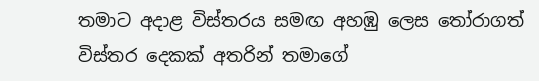තමාට අදාළ විස්තරය සමඟ අහඹු ලෙස තෝරාගත් විස්තර දෙකක් අතරින් තමාගේ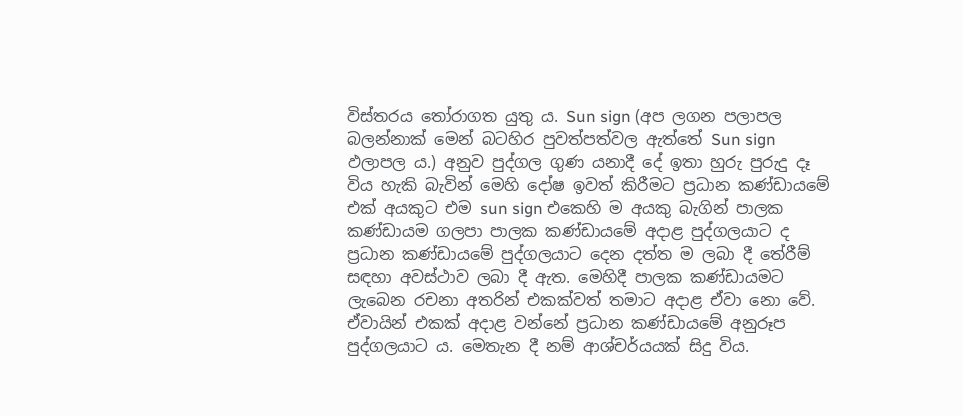විස්තරය තෝරාගත යුතු ය. Sun sign (අප ලගන පලාපල බලන්නාක් මෙන් බටහිර පුවත්පත්වල ඇත්තේ Sun sign ඵලාපල ය.) අනුව පුද්ගල ගුණ යනාදී දේ ඉතා හුරු පුරුදු දෑ විය හැකි බැවින් මෙහි දෝෂ ඉවත් කිරීමට ප්‍රධාන කණ්ඩායමේ එක් අයකුට එම sun sign එකෙහි ම අයකු බැගින් පාලක කණ්ඩායම ගලපා පාලක කණ්ඩායමේ අදාළ පුද්ගලයාට ද ප්‍රධාන කණ්ඩායමේ පුද්ගලයාට දෙන දත්ත ම ලබා දී තේරීම් සඳහා අවස්ථාව ලබා දී ඇත. මෙහිදී පාලක කණ්ඩායමට ලැබෙන රචනා අතරින් එකක්වත් තමාට අදාළ ඒවා නො වේ. ඒවායින් එකක් අදාළ වන්නේ ප්‍රධාන කණ්ඩායමේ අනුරූප පුද්ගලයාට ය. මෙතැන දී නම් ආශ්චර්යයක් සිදු විය.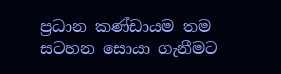ප්‍රධාන කණ්ඩායම තම සටහන සොයා ගැනීමට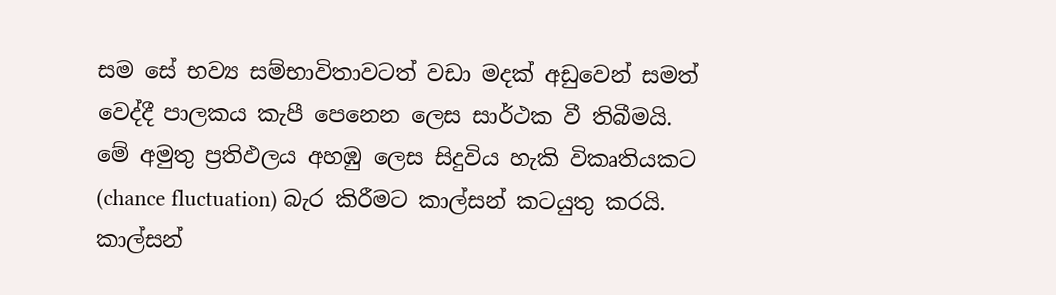සම සේ භව්‍ය සම්භාවිතාවටත් වඩා මදක් අඩුවෙන් සමත් වෙද්දී පාලකය කැපී පෙනෙන ලෙස සාර්ථක වී තිබීමයි. මේ අමුතු ප්‍රතිඵලය අහඹු ලෙස සිදුවිය හැකි විකෘතියකට (chance fluctuation) බැර කිරීමට කාල්සන් කටයුතු කරයි. කාල්සන්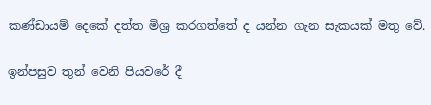කණ්ඩායම් දෙකේ දත්ත මිශ්‍ර කරගත්තේ ද යන්න ගැන සැකයක් මතු වේ.

ඉන්පසුව තුන් වෙනි පියවරේ දී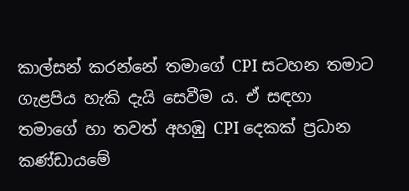කාල්සන් කරන්නේ තමාගේ CPI සටහන තමාට ගැළපිය හැකි දැයි සෙවීම ය. ඒ සඳහා තමාගේ හා තවත් අහඹු CPI දෙකක් ප්‍රධාන කණ්ඩායමේ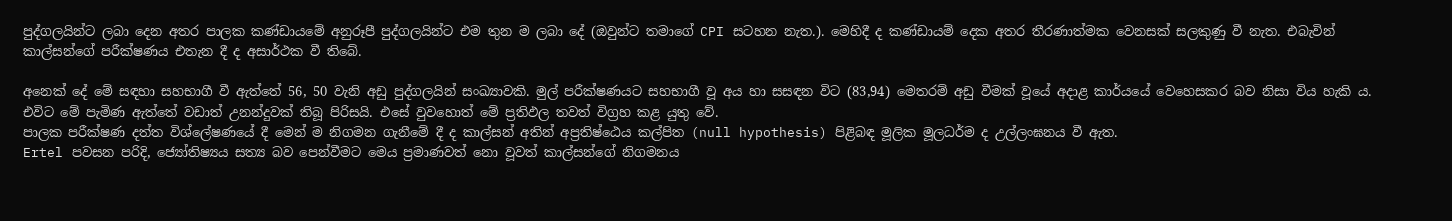පුද්ගලයින්ට ලබා දෙන අතර පාලක කණ්ඩායමේ අනුරූපී පුද්ගලයින්ට එම තුන ම ලබා දේ (ඔවුන්ට තමාගේ CPI සටහන නැත.). මෙහිදී ද කණ්ඩායම් දෙක අතර තීරණාත්මක වෙනසක් සලකුණු වී නැත. එබැවින් කාල්සන්ගේ පරීක්ෂණය එතැන දී ද අසාර්ථක වී තිබේ.

අනෙක් දේ මේ සඳහා සහභාගී වී ඇත්තේ 56, 50 වැනි අඩු පුද්ගලයින් සංඛ්‍යාවකි. මුල් පරීක්ෂණයට සහභාගී වූ අය හා සසඳන විට (83,94) මෙතරම් අඩු වීමක් වූයේ අදාළ කාර්යයේ වෙහෙසකර බව නිසා විය හැකි ය. එවිට මේ පැමිණ ඇත්තේ වඩාත් උනන්දුවක් තිබූ පිරිසයි. එසේ වුවහොත් මේ ප්‍රතිඵල තවත් විග්‍රහ කළ යුතු වේ.
පාලක පරීක්ෂණ දත්ත විශ්ලේෂණයේ දී මෙන් ම නිගමන ගැනීමේ දී ද කාල්සන් අතින් අප්‍රතිෂ්ඨෙය කල්පිත (null hypothesis) පිළිබඳ මූලික මූලධර්ම ද උල්ලංඝනය වී ඇත.
Ertel පවසන පරිදි, ජ්‍යෝතිෂ්‍යය සත්‍ය බව පෙන්වීමට මෙය ප්‍රමාණවත් නො වූවත් කාල්සන්ගේ නිගමනය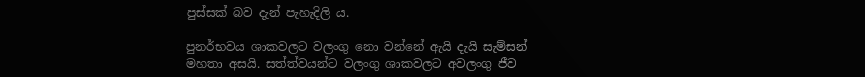පුස්සක් බව දැන් පැහැදිලි ය.

පුනර්භවය ශාකවලට වලංගු නො වන්නේ ඇයි දැයි සැම්සන් මහතා අසයි. සත්ත්වයන්ට වලංගු ශාකවලට අවලංගු ජීව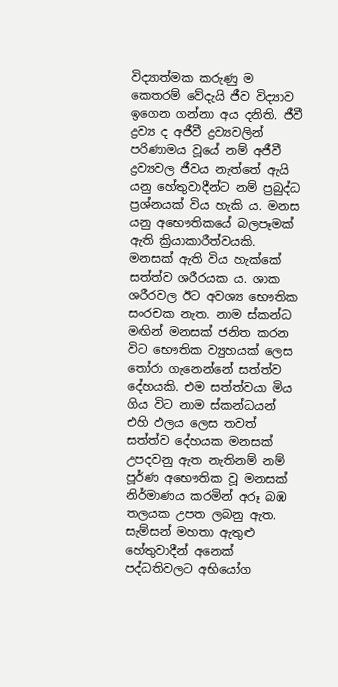විද්‍යාත්මක කරුණු ම කෙතරම් වේදැයි ජීව විද්‍යාව ඉගෙන ගන්නා අය දනිති. ජීවී ද්‍රව්‍ය ද අජීවී ද්‍රව්‍යවලින් පරිණාමය වූයේ නම් අජීවී ද්‍රව්‍යවල ජීවය නැත්තේ ඇයි යනු හේතුවාදීන්ට නම් ප්‍රබුද්ධ ප්‍රශ්නයක් විය හැකි ය. මනස යනු අභෞතිකයේ බලපෑමක් ඇති ක්‍රියාකාරීත්වයකි. මනසක් ඇති විය හැක්කේ සත්ත්ව ශරීරයක ය. ශාක ශරීරවල ඊට අවශ්‍ය භෞතික සංරචක නැත. නාම ස්කන්ධ මඟින් මනසක් ජනිත කරන විට භෞතික ව්‍යුහයක් ලෙස තෝරා ගැනෙන්නේ සත්ත්ව දේහයකි. එම සත්ත්වයා මිය ගිය විට නාම ස්කන්ධයන් එහි ඵලය ලෙස තවත් සත්ත්ව දේහයක මනසක් උපදවනු ඇත නැතිනම් නම් පූර්ණ අභෞතික වූ මනසක් නිර්මාණය කරමින් අරූ බඹ තලයක උපත ලබනු ඇත.
සැම්සන් මහතා ඇතුළු හේතුවාදීන් අනෙක් පද්ධතිවලට අභියෝග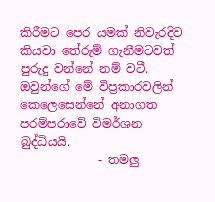කිරීමට පෙර යමක් නිවැරදිව කියවා තේරුම් ගැනීමටවත් පුරුදු වන්නේ නම් වටී. ඔවුන්ගේ මේ විප්‍රකාරවලින් කෙලෙසෙන්නේ අනාගත පරම්පරාවේ විමර්ශන බුද්ධියයි.
             - තමලු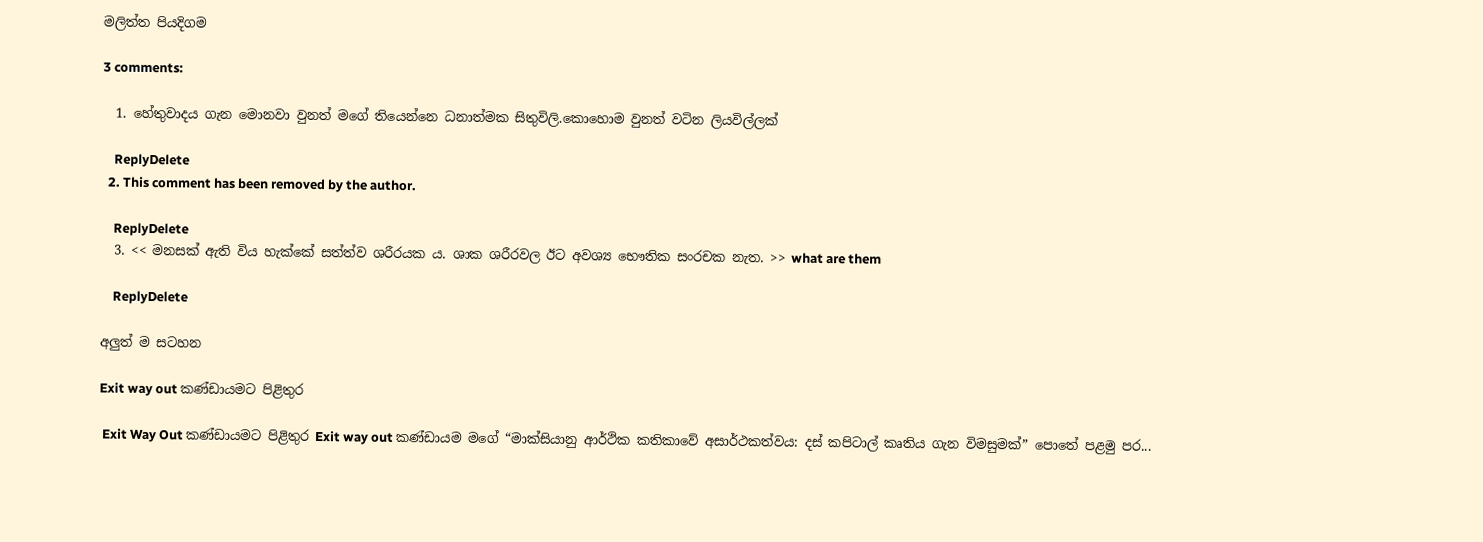මලිත්ත පියදිගම

3 comments:

  1. හේතුවාදය ගැන මොනවා වුනත් මගේ තියෙන්නෙ ධනාත්මක සිතුවිලි.කොහොම වුනත් වටින ලියවිල්ලක්

    ReplyDelete
  2. This comment has been removed by the author.

    ReplyDelete
  3. << මනසක් ඇති විය හැක්කේ සත්ත්ව ශරීරයක ය. ශාක ශරීරවල ඊට අවශ්‍ය භෞතික සංරචක නැත. >> what are them

    ReplyDelete

අලුත් ම සටහන

Exit way out කණ්ඩායමට පිළිතුර

 Exit Way Out කණ්ඩායමට පිළිතුර Exit way out කණ්ඩායම මගේ “මාක්සියානු ආර්ථික කතිකාවේ අසාර්ථකත්වය: දස් කපිටාල් කෘතිය ගැන විමසුමක්” පොතේ පළමු පර...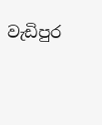වැඩිපුර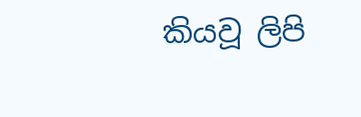කියවූ ලිපි